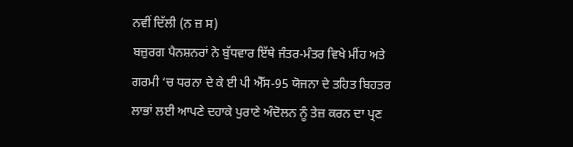ਨਵੀਂ ਦਿੱਲੀ (ਨ ਜ਼ ਸ)
ਬਜ਼ੁਰਗ ਪੈਨਸ਼ਨਰਾਂ ਨੇ ਬੁੱਧਵਾਰ ਇੱਥੇ ਜੰਤਰ-ਮੰਤਰ ਵਿਖੇ ਮੀਂਹ ਅਤੇ ਗਰਮੀ ‘ਚ ਧਰਨਾ ਦੇ ਕੇ ਈ ਪੀ ਐੱਸ-95 ਯੋਜਨਾ ਦੇ ਤਹਿਤ ਬਿਹਤਰ ਲਾਭਾਂ ਲਈ ਆਪਣੇ ਦਹਾਕੇ ਪੁਰਾਣੇ ਅੰਦੋਲਨ ਨੂੰ ਤੇਜ਼ ਕਰਨ ਦਾ ਪ੍ਰਣ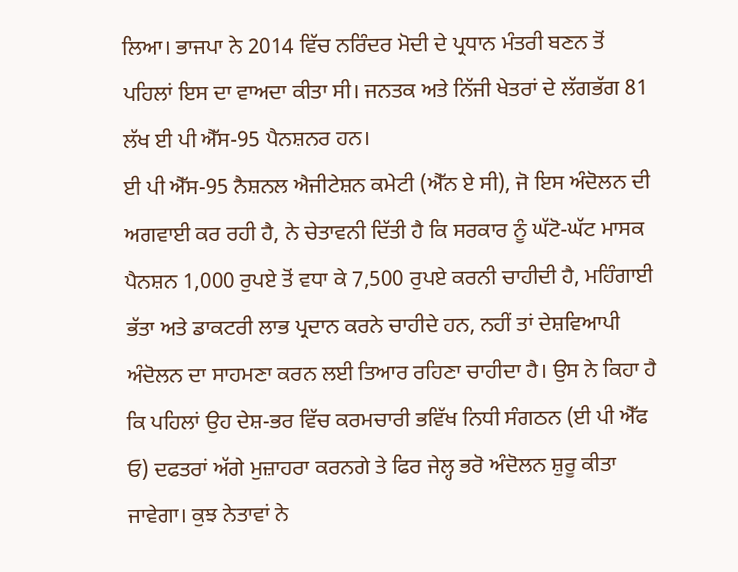ਲਿਆ। ਭਾਜਪਾ ਨੇ 2014 ਵਿੱਚ ਨਰਿੰਦਰ ਮੋਦੀ ਦੇ ਪ੍ਰਧਾਨ ਮੰਤਰੀ ਬਣਨ ਤੋਂ ਪਹਿਲਾਂ ਇਸ ਦਾ ਵਾਅਦਾ ਕੀਤਾ ਸੀ। ਜਨਤਕ ਅਤੇ ਨਿੱਜੀ ਖੇਤਰਾਂ ਦੇ ਲੱਗਭੱਗ 81 ਲੱਖ ਈ ਪੀ ਐੱਸ-95 ਪੈਨਸ਼ਨਰ ਹਨ।
ਈ ਪੀ ਐੱਸ-95 ਨੈਸ਼ਨਲ ਐਜੀਟੇਸ਼ਨ ਕਮੇਟੀ (ਐੱਨ ਏ ਸੀ), ਜੋ ਇਸ ਅੰਦੋਲਨ ਦੀ ਅਗਵਾਈ ਕਰ ਰਹੀ ਹੈ, ਨੇ ਚੇਤਾਵਨੀ ਦਿੱਤੀ ਹੈ ਕਿ ਸਰਕਾਰ ਨੂੰ ਘੱਟੋ-ਘੱਟ ਮਾਸਕ ਪੈਨਸ਼ਨ 1,000 ਰੁਪਏ ਤੋਂ ਵਧਾ ਕੇ 7,500 ਰੁਪਏ ਕਰਨੀ ਚਾਹੀਦੀ ਹੈ, ਮਹਿੰਗਾਈ ਭੱਤਾ ਅਤੇ ਡਾਕਟਰੀ ਲਾਭ ਪ੍ਰਦਾਨ ਕਰਨੇ ਚਾਹੀਦੇ ਹਨ, ਨਹੀਂ ਤਾਂ ਦੇਸ਼ਵਿਆਪੀ ਅੰਦੋਲਨ ਦਾ ਸਾਹਮਣਾ ਕਰਨ ਲਈ ਤਿਆਰ ਰਹਿਣਾ ਚਾਹੀਦਾ ਹੈ। ਉਸ ਨੇ ਕਿਹਾ ਹੈ ਕਿ ਪਹਿਲਾਂ ਉਹ ਦੇਸ਼-ਭਰ ਵਿੱਚ ਕਰਮਚਾਰੀ ਭਵਿੱਖ ਨਿਧੀ ਸੰਗਠਨ (ਈ ਪੀ ਐੱਫ ਓ) ਦਫਤਰਾਂ ਅੱਗੇ ਮੁਜ਼ਾਹਰਾ ਕਰਨਗੇ ਤੇ ਫਿਰ ਜੇਲ੍ਹ ਭਰੋ ਅੰਦੋਲਨ ਸ਼ੁਰੂ ਕੀਤਾ ਜਾਵੇਗਾ। ਕੁਝ ਨੇਤਾਵਾਂ ਨੇ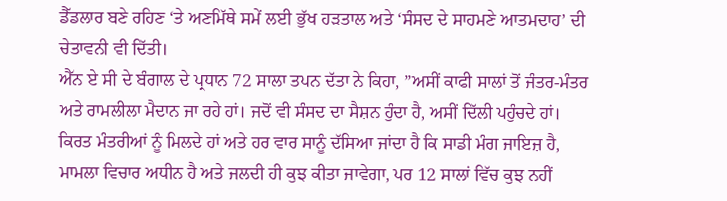ਡੈੱਡਲਾਰ ਬਣੇ ਰਹਿਣ ‘ਤੇ ਅਣਮਿੱਥੇ ਸਮੇਂ ਲਈ ਭੁੱਖ ਹੜਤਾਲ ਅਤੇ ‘ਸੰਸਦ ਦੇ ਸਾਹਮਣੇ ਆਤਮਦਾਹ’ ਦੀ ਚੇਤਾਵਨੀ ਵੀ ਦਿੱਤੀ।
ਐੱਨ ਏ ਸੀ ਦੇ ਬੰਗਾਲ ਦੇ ਪ੍ਰਧਾਨ 72 ਸਾਲਾ ਤਪਨ ਦੱਤਾ ਨੇ ਕਿਹਾ, ”ਅਸੀਂ ਕਾਫੀ ਸਾਲਾਂ ਤੋਂ ਜੰਤਰ-ਮੰਤਰ ਅਤੇ ਰਾਮਲੀਲਾ ਮੈਦਾਨ ਜਾ ਰਹੇ ਹਾਂ। ਜਦੋਂ ਵੀ ਸੰਸਦ ਦਾ ਸੈਸ਼ਨ ਹੁੰਦਾ ਹੈ, ਅਸੀਂ ਦਿੱਲੀ ਪਹੁੰਚਦੇ ਹਾਂ। ਕਿਰਤ ਮੰਤਰੀਆਂ ਨੂੰ ਮਿਲਦੇ ਹਾਂ ਅਤੇ ਹਰ ਵਾਰ ਸਾਨੂੰ ਦੱਸਿਆ ਜਾਂਦਾ ਹੈ ਕਿ ਸਾਡੀ ਮੰਗ ਜਾਇਜ਼ ਹੈ, ਮਾਮਲਾ ਵਿਚਾਰ ਅਧੀਨ ਹੈ ਅਤੇ ਜਲਦੀ ਹੀ ਕੁਝ ਕੀਤਾ ਜਾਵੇਗਾ, ਪਰ 12 ਸਾਲਾਂ ਵਿੱਚ ਕੁਝ ਨਹੀਂ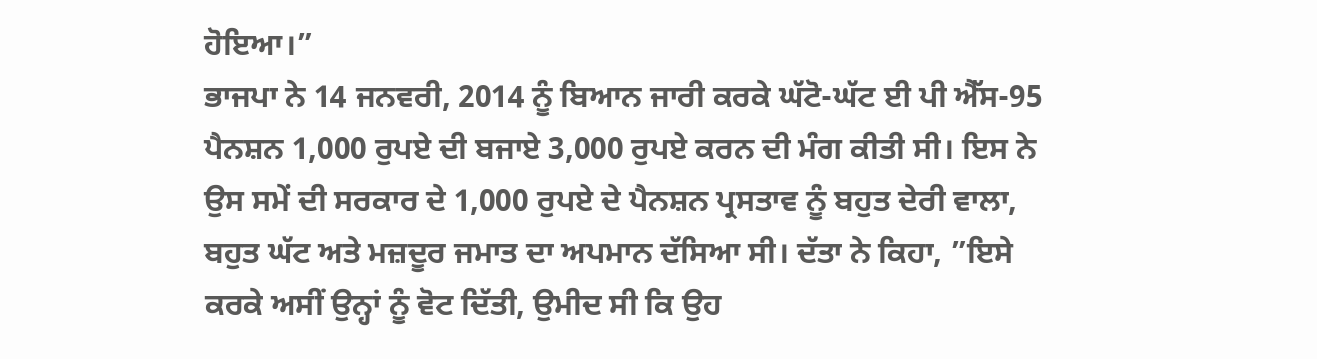ਹੋਇਆ।”
ਭਾਜਪਾ ਨੇ 14 ਜਨਵਰੀ, 2014 ਨੂੰ ਬਿਆਨ ਜਾਰੀ ਕਰਕੇ ਘੱਟੋ-ਘੱਟ ਈ ਪੀ ਐੱਸ-95 ਪੈਨਸ਼ਨ 1,000 ਰੁਪਏ ਦੀ ਬਜਾਏ 3,000 ਰੁਪਏ ਕਰਨ ਦੀ ਮੰਗ ਕੀਤੀ ਸੀ। ਇਸ ਨੇ ਉਸ ਸਮੇਂ ਦੀ ਸਰਕਾਰ ਦੇ 1,000 ਰੁਪਏ ਦੇ ਪੈਨਸ਼ਨ ਪ੍ਰਸਤਾਵ ਨੂੰ ਬਹੁਤ ਦੇਰੀ ਵਾਲਾ, ਬਹੁਤ ਘੱਟ ਅਤੇ ਮਜ਼ਦੂਰ ਜਮਾਤ ਦਾ ਅਪਮਾਨ ਦੱਸਿਆ ਸੀ। ਦੱਤਾ ਨੇ ਕਿਹਾ, ”ਇਸੇ ਕਰਕੇ ਅਸੀਂ ਉਨ੍ਹਾਂ ਨੂੰ ਵੋਟ ਦਿੱਤੀ, ਉਮੀਦ ਸੀ ਕਿ ਉਹ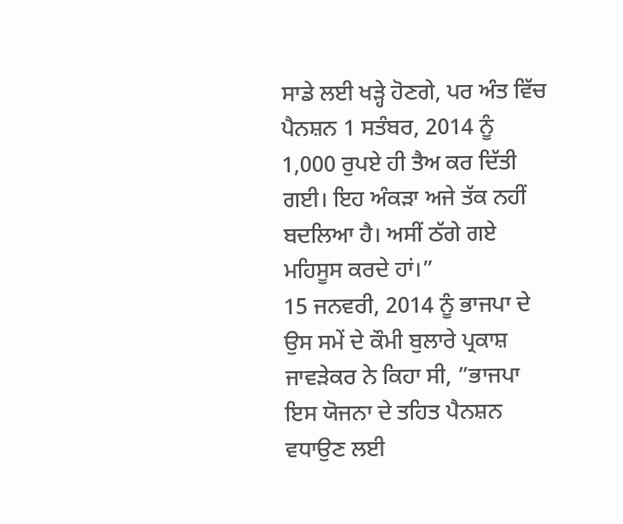ਸਾਡੇ ਲਈ ਖੜ੍ਹੇ ਹੋਣਗੇ, ਪਰ ਅੰਤ ਵਿੱਚ ਪੈਨਸ਼ਨ 1 ਸਤੰਬਰ, 2014 ਨੂੰ 1,000 ਰੁਪਏ ਹੀ ਤੈਅ ਕਰ ਦਿੱਤੀ ਗਈ। ਇਹ ਅੰਕੜਾ ਅਜੇ ਤੱਕ ਨਹੀਂ ਬਦਲਿਆ ਹੈ। ਅਸੀਂ ਠੱਗੇ ਗਏ ਮਹਿਸੂਸ ਕਰਦੇ ਹਾਂ।”
15 ਜਨਵਰੀ, 2014 ਨੂੰ ਭਾਜਪਾ ਦੇ ਉਸ ਸਮੇਂ ਦੇ ਕੌਮੀ ਬੁਲਾਰੇ ਪ੍ਰਕਾਸ਼ ਜਾਵੜੇਕਰ ਨੇ ਕਿਹਾ ਸੀ, ”ਭਾਜਪਾ ਇਸ ਯੋਜਨਾ ਦੇ ਤਹਿਤ ਪੈਨਸ਼ਨ ਵਧਾਉਣ ਲਈ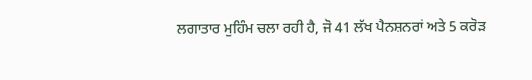ਲਗਾਤਾਰ ਮੁਹਿੰਮ ਚਲਾ ਰਹੀ ਹੈ, ਜੋ 41 ਲੱਖ ਪੈਨਸ਼ਨਰਾਂ ਅਤੇ 5 ਕਰੋੜ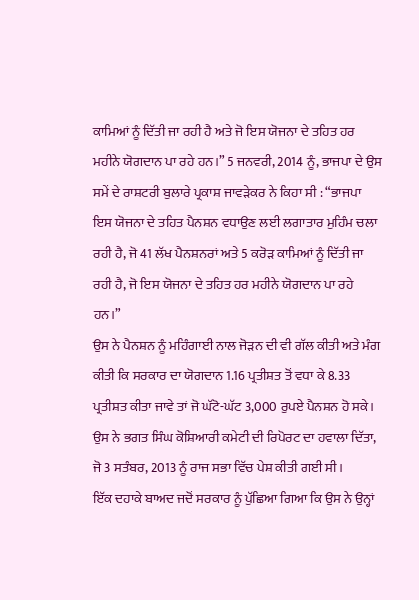ਕਾਮਿਆਂ ਨੂੰ ਦਿੱਤੀ ਜਾ ਰਹੀ ਹੈ ਅਤੇ ਜੋ ਇਸ ਯੋਜਨਾ ਦੇ ਤਹਿਤ ਹਰ ਮਹੀਨੇ ਯੋਗਦਾਨ ਪਾ ਰਹੇ ਹਨ।” 5 ਜਨਵਰੀ, 2014 ਨੂੰ, ਭਾਜਪਾ ਦੇ ਉਸ ਸਮੇਂ ਦੇ ਰਾਸ਼ਟਰੀ ਬੁਲਾਰੇ ਪ੍ਰਕਾਸ਼ ਜਾਵੜੇਕਰ ਨੇ ਕਿਹਾ ਸੀ : “ਭਾਜਪਾ ਇਸ ਯੋਜਨਾ ਦੇ ਤਹਿਤ ਪੈਨਸ਼ਨ ਵਧਾਉਣ ਲਈ ਲਗਾਤਾਰ ਮੁਹਿੰਮ ਚਲਾ ਰਹੀ ਹੈ, ਜੋ 41 ਲੱਖ ਪੈਨਸ਼ਨਰਾਂ ਅਤੇ 5 ਕਰੋੜ ਕਾਮਿਆਂ ਨੂੰ ਦਿੱਤੀ ਜਾ ਰਹੀ ਹੈ, ਜੋ ਇਸ ਯੋਜਨਾ ਦੇ ਤਹਿਤ ਹਰ ਮਹੀਨੇ ਯੋਗਦਾਨ ਪਾ ਰਹੇ ਹਨ।”
ਉਸ ਨੇ ਪੈਨਸ਼ਨ ਨੂੰ ਮਹਿੰਗਾਈ ਨਾਲ ਜੋੜਨ ਦੀ ਵੀ ਗੱਲ ਕੀਤੀ ਅਤੇ ਮੰਗ ਕੀਤੀ ਕਿ ਸਰਕਾਰ ਦਾ ਯੋਗਦਾਨ 1.16 ਪ੍ਰਤੀਸ਼ਤ ਤੋਂ ਵਧਾ ਕੇ 8.33 ਪ੍ਰਤੀਸ਼ਤ ਕੀਤਾ ਜਾਵੇ ਤਾਂ ਜੋ ਘੱਟੋ-ਘੱਟ 3,000 ਰੁਪਏ ਪੈਨਸ਼ਨ ਹੋ ਸਕੇ। ਉਸ ਨੇ ਭਗਤ ਸਿੰਘ ਕੋਸ਼ਿਆਰੀ ਕਮੇਟੀ ਦੀ ਰਿਪੋਰਟ ਦਾ ਹਵਾਲਾ ਦਿੱਤਾ, ਜੋ 3 ਸਤੰਬਰ, 2013 ਨੂੰ ਰਾਜ ਸਭਾ ਵਿੱਚ ਪੇਸ਼ ਕੀਤੀ ਗਈ ਸੀ।
ਇੱਕ ਦਹਾਕੇ ਬਾਅਦ ਜਦੋਂ ਸਰਕਾਰ ਨੂੰ ਪੁੱਛਿਆ ਗਿਆ ਕਿ ਉਸ ਨੇ ਉਨ੍ਹਾਂ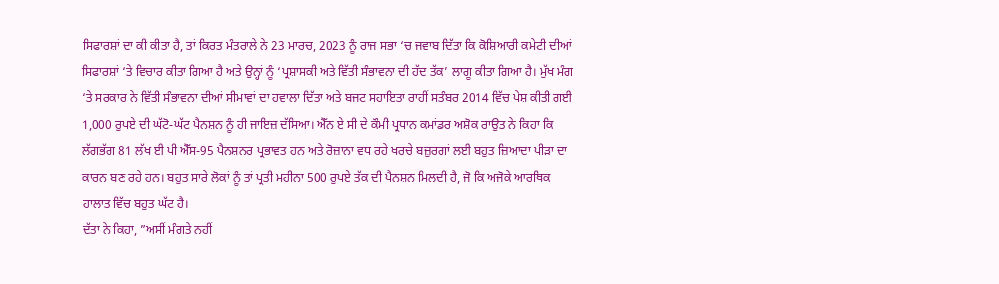ਸਿਫਾਰਸ਼ਾਂ ਦਾ ਕੀ ਕੀਤਾ ਹੈ, ਤਾਂ ਕਿਰਤ ਮੰਤਰਾਲੇ ਨੇ 23 ਮਾਰਚ, 2023 ਨੂੰ ਰਾਜ ਸਭਾ ‘ਚ ਜਵਾਬ ਦਿੱਤਾ ਕਿ ਕੋਸ਼ਿਆਰੀ ਕਮੇਟੀ ਦੀਆਂ ਸਿਫਾਰਸ਼ਾਂ ‘ਤੇ ਵਿਚਾਰ ਕੀਤਾ ਗਿਆ ਹੈ ਅਤੇ ਉਨ੍ਹਾਂ ਨੂੰ ‘ਪ੍ਰਸ਼ਾਸਕੀ ਅਤੇ ਵਿੱਤੀ ਸੰਭਾਵਨਾ ਦੀ ਹੱਦ ਤੱਕ’ ਲਾਗੂ ਕੀਤਾ ਗਿਆ ਹੈ। ਮੁੱਖ ਮੰਗ ‘ਤੇ ਸਰਕਾਰ ਨੇ ਵਿੱਤੀ ਸੰਭਾਵਨਾ ਦੀਆਂ ਸੀਮਾਵਾਂ ਦਾ ਹਵਾਲਾ ਦਿੱਤਾ ਅਤੇ ਬਜਟ ਸਹਾਇਤਾ ਰਾਹੀਂ ਸਤੰਬਰ 2014 ਵਿੱਚ ਪੇਸ਼ ਕੀਤੀ ਗਈ 1,000 ਰੁਪਏ ਦੀ ਘੱਟੋ-ਘੱਟ ਪੈਨਸ਼ਨ ਨੂੰ ਹੀ ਜਾਇਜ਼ ਦੱਸਿਆ। ਐੱਨ ਏ ਸੀ ਦੇ ਕੌਮੀ ਪ੍ਰਧਾਨ ਕਮਾਂਡਰ ਅਸ਼ੋਕ ਰਾਉਤ ਨੇ ਕਿਹਾ ਕਿ ਲੱਗਭੱਗ 81 ਲੱਖ ਈ ਪੀ ਐੱਸ-95 ਪੈਨਸ਼ਨਰ ਪ੍ਰਭਾਵਤ ਹਨ ਅਤੇ ਰੋਜ਼ਾਨਾ ਵਧ ਰਹੇ ਖਰਚੇ ਬਜ਼ੁਰਗਾਂ ਲਈ ਬਹੁਤ ਜ਼ਿਆਦਾ ਪੀੜਾ ਦਾ ਕਾਰਨ ਬਣ ਰਹੇ ਹਨ। ਬਹੁਤ ਸਾਰੇ ਲੋਕਾਂ ਨੂੰ ਤਾਂ ਪ੍ਰਤੀ ਮਹੀਨਾ 500 ਰੁਪਏ ਤੱਕ ਦੀ ਪੈਨਸ਼ਨ ਮਿਲਦੀ ਹੈ, ਜੋ ਕਿ ਅਜੋਕੇ ਆਰਥਿਕ ਹਾਲਾਤ ਵਿੱਚ ਬਹੁਤ ਘੱਟ ਹੈ।
ਦੱਤਾ ਨੇ ਕਿਹਾ, ”ਅਸੀਂ ਮੰਗਤੇ ਨਹੀਂ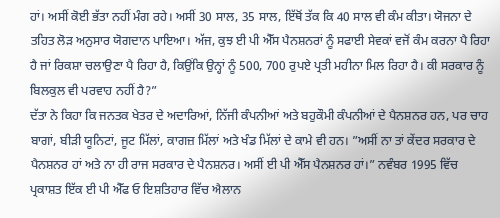ਹਾਂ। ਅਸੀਂ ਕੋਈ ਭੱਤਾ ਨਹੀਂ ਮੰਗ ਰਹੇ। ਅਸੀਂ 30 ਸਾਲ, 35 ਸਾਲ, ਇੱਥੋਂ ਤੱਕ ਕਿ 40 ਸਾਲ ਵੀ ਕੰਮ ਕੀਤਾ। ਯੋਜਨਾ ਦੇ ਤਹਿਤ ਲੋੜ ਅਨੁਸਾਰ ਯੋਗਦਾਨ ਪਾਇਆ। ਅੱਜ, ਕੁਝ ਈ ਪੀ ਐੱਸ ਪੈਨਸ਼ਨਰਾਂ ਨੂੰ ਸਫਾਈ ਸੇਵਕਾਂ ਵਜੋਂ ਕੰਮ ਕਰਨਾ ਪੈ ਰਿਹਾ ਹੈ ਜਾਂ ਰਿਕਸ਼ਾ ਚਲਾਉਣਾ ਪੈ ਰਿਹਾ ਹੈ, ਕਿਉਂਕਿ ਉਨ੍ਹਾਂ ਨੂੰ 500, 700 ਰੁਪਏ ਪ੍ਰਤੀ ਮਹੀਨਾ ਮਿਲ ਰਿਹਾ ਹੈ। ਕੀ ਸਰਕਾਰ ਨੂੰ ਬਿਲਕੁਲ ਵੀ ਪਰਵਾਹ ਨਹੀਂ ਹੈ?”
ਦੱਤਾ ਨੇ ਕਿਹਾ ਕਿ ਜਨਤਕ ਖੇਤਰ ਦੇ ਅਦਾਰਿਆਂ, ਨਿੱਜੀ ਕੰਪਨੀਆਂ ਅਤੇ ਬਹੁਕੌਮੀ ਕੰਪਨੀਆਂ ਦੇ ਪੈਨਸ਼ਨਰ ਹਨ, ਪਰ ਚਾਹ ਬਾਗਾਂ, ਬੀੜੀ ਯੂਨਿਟਾਂ, ਜੂਟ ਮਿੱਲਾਂ, ਕਾਗਜ਼ ਮਿੱਲਾਂ ਅਤੇ ਖੰਡ ਮਿੱਲਾਂ ਦੇ ਕਾਮੇ ਵੀ ਹਨ। ”ਅਸੀਂ ਨਾ ਤਾਂ ਕੇਂਦਰ ਸਰਕਾਰ ਦੇ ਪੈਨਸ਼ਨਰ ਹਾਂ ਅਤੇ ਨਾ ਹੀ ਰਾਜ ਸਰਕਾਰ ਦੇ ਪੈਨਸ਼ਨਰ। ਅਸੀਂ ਈ ਪੀ ਐੱਸ ਪੈਨਸ਼ਨਰ ਹਾਂ।” ਨਵੰਬਰ 1995 ਵਿੱਚ ਪ੍ਰਕਾਸ਼ਤ ਇੱਕ ਈ ਪੀ ਐੱਫ ਓ ਇਸ਼ਤਿਹਾਰ ਵਿੱਚ ਐਲਾਨ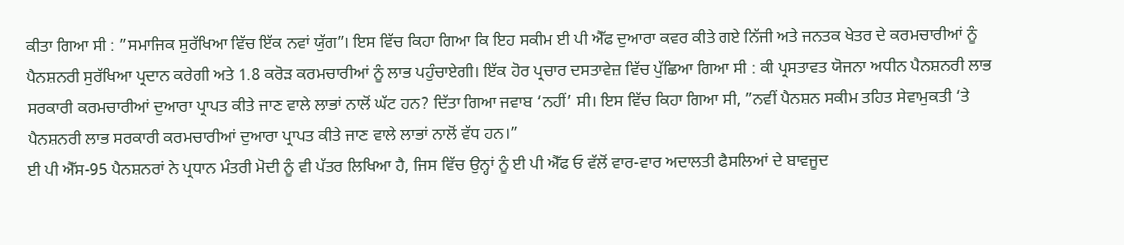ਕੀਤਾ ਗਿਆ ਸੀ : ”ਸਮਾਜਿਕ ਸੁਰੱਖਿਆ ਵਿੱਚ ਇੱਕ ਨਵਾਂ ਯੁੱਗ”। ਇਸ ਵਿੱਚ ਕਿਹਾ ਗਿਆ ਕਿ ਇਹ ਸਕੀਮ ਈ ਪੀ ਐੱਫ ਦੁਆਰਾ ਕਵਰ ਕੀਤੇ ਗਏ ਨਿੱਜੀ ਅਤੇ ਜਨਤਕ ਖੇਤਰ ਦੇ ਕਰਮਚਾਰੀਆਂ ਨੂੰ ਪੈਨਸ਼ਨਰੀ ਸੁਰੱਖਿਆ ਪ੍ਰਦਾਨ ਕਰੇਗੀ ਅਤੇ 1.8 ਕਰੋੜ ਕਰਮਚਾਰੀਆਂ ਨੂੰ ਲਾਭ ਪਹੁੰਚਾਏਗੀ। ਇੱਕ ਹੋਰ ਪ੍ਰਚਾਰ ਦਸਤਾਵੇਜ਼ ਵਿੱਚ ਪੁੱਛਿਆ ਗਿਆ ਸੀ : ਕੀ ਪ੍ਰਸਤਾਵਤ ਯੋਜਨਾ ਅਧੀਨ ਪੈਨਸ਼ਨਰੀ ਲਾਭ ਸਰਕਾਰੀ ਕਰਮਚਾਰੀਆਂ ਦੁਆਰਾ ਪ੍ਰਾਪਤ ਕੀਤੇ ਜਾਣ ਵਾਲੇ ਲਾਭਾਂ ਨਾਲੋਂ ਘੱਟ ਹਨ? ਦਿੱਤਾ ਗਿਆ ਜਵਾਬ ‘ਨਹੀਂ’ ਸੀ। ਇਸ ਵਿੱਚ ਕਿਹਾ ਗਿਆ ਸੀ, ”ਨਵੀਂ ਪੈਨਸ਼ਨ ਸਕੀਮ ਤਹਿਤ ਸੇਵਾਮੁਕਤੀ ‘ਤੇ ਪੈਨਸ਼ਨਰੀ ਲਾਭ ਸਰਕਾਰੀ ਕਰਮਚਾਰੀਆਂ ਦੁਆਰਾ ਪ੍ਰਾਪਤ ਕੀਤੇ ਜਾਣ ਵਾਲੇ ਲਾਭਾਂ ਨਾਲੋਂ ਵੱਧ ਹਨ।”
ਈ ਪੀ ਐੱਸ-95 ਪੈਨਸ਼ਨਰਾਂ ਨੇ ਪ੍ਰਧਾਨ ਮੰਤਰੀ ਮੋਦੀ ਨੂੰ ਵੀ ਪੱਤਰ ਲਿਖਿਆ ਹੈ, ਜਿਸ ਵਿੱਚ ਉਨ੍ਹਾਂ ਨੂੰ ਈ ਪੀ ਐੱਫ ਓ ਵੱਲੋਂ ਵਾਰ-ਵਾਰ ਅਦਾਲਤੀ ਫੈਸਲਿਆਂ ਦੇ ਬਾਵਜੂਦ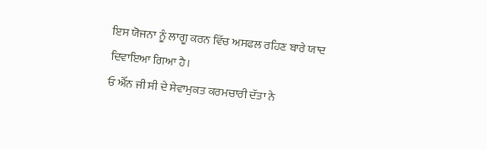ਇਸ ਯੋਜਨਾ ਨੂੰ ਲਾਗੂ ਕਰਨ ਵਿੱਚ ਅਸਫਲ ਰਹਿਣ ਬਾਰੇ ਯਾਦ ਦਿਵਾਇਆ ਗਿਆ ਹੈ।
ਓ ਐੱਨ ਜੀ ਸੀ ਦੇ ਸੇਵਾਮੁਕਤ ਕਰਮਚਾਰੀ ਦੱਤਾ ਨੇ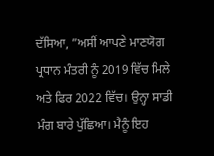ਦੱਸਿਆ, ”ਅਸੀਂ ਆਪਣੇ ਮਾਣਯੋਗ ਪ੍ਰਧਾਨ ਮੰਤਰੀ ਨੂੰ 2019 ਵਿੱਚ ਮਿਲੇ ਅਤੇ ਫਿਰ 2022 ਵਿੱਚ। ਉਨ੍ਹਾ ਸਾਡੀ ਮੰਗ ਬਾਰੇ ਪੁੱਛਿਆ। ਮੈਨੂੰ ਇਹ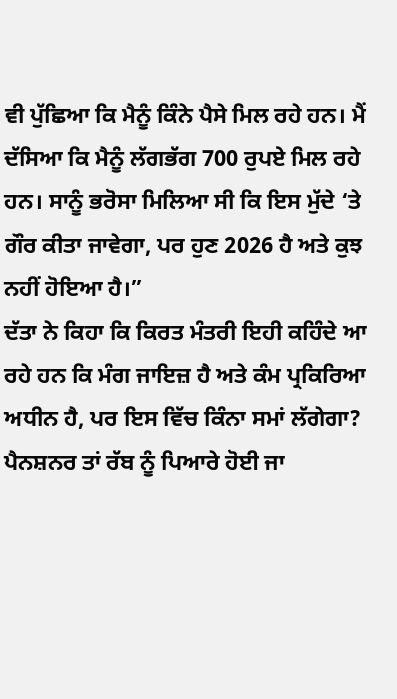ਵੀ ਪੁੱਛਿਆ ਕਿ ਮੈਨੂੰ ਕਿੰਨੇ ਪੈਸੇ ਮਿਲ ਰਹੇ ਹਨ। ਮੈਂ ਦੱਸਿਆ ਕਿ ਮੈਨੂੰ ਲੱਗਭੱਗ 700 ਰੁਪਏ ਮਿਲ ਰਹੇ ਹਨ। ਸਾਨੂੰ ਭਰੋਸਾ ਮਿਲਿਆ ਸੀ ਕਿ ਇਸ ਮੁੱਦੇ ‘ਤੇ ਗੌਰ ਕੀਤਾ ਜਾਵੇਗਾ, ਪਰ ਹੁਣ 2026 ਹੈ ਅਤੇ ਕੁਝ ਨਹੀਂ ਹੋਇਆ ਹੈ।”
ਦੱਤਾ ਨੇ ਕਿਹਾ ਕਿ ਕਿਰਤ ਮੰਤਰੀ ਇਹੀ ਕਹਿੰਦੇ ਆ ਰਹੇ ਹਨ ਕਿ ਮੰਗ ਜਾਇਜ਼ ਹੈ ਅਤੇ ਕੰਮ ਪ੍ਰਕਿਰਿਆ ਅਧੀਨ ਹੈ, ਪਰ ਇਸ ਵਿੱਚ ਕਿੰਨਾ ਸਮਾਂ ਲੱਗੇਗਾ? ਪੈਨਸ਼ਨਰ ਤਾਂ ਰੱਬ ਨੂੰ ਪਿਆਰੇ ਹੋਈ ਜਾ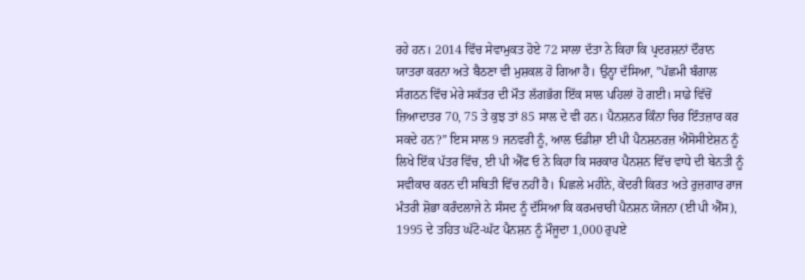ਰਹੇ ਹਨ। 2014 ਵਿੱਚ ਸੇਵਾਮੁਕਤ ਹੋਏ 72 ਸਾਲਾ ਦੱਤਾ ਨੇ ਕਿਹਾ ਕਿ ਪ੍ਰਦਰਸ਼ਨਾਂ ਦੌਰਾਨ ਯਾਤਰਾ ਕਰਨਾ ਅਤੇ ਬੈਠਣਾ ਵੀ ਮੁਸ਼ਕਲ ਹੋ ਗਿਆ ਹੈ। ਉਨ੍ਹਾ ਦੱਸਿਆ, ”ਪੱਛਮੀ ਬੰਗਾਲ ਸੰਗਠਨ ਵਿੱਚ ਮੇਰੇ ਸਕੱਤਰ ਦੀ ਮੌਤ ਲੱਗਭੱਗ ਇੱਕ ਸਾਲ ਪਹਿਲਾਂ ਹੋ ਗਈ। ਸਾਡੇ ਵਿੱਚੋਂ ਜ਼ਿਆਦਾਤਰ 70, 75 ਤੇ ਕੁਝ ਤਾਂ 85 ਸਾਲ ਦੇ ਵੀ ਹਨ। ਪੈਨਸ਼ਨਰ ਕਿੰਨਾ ਚਿਰ ਇੰਤਜ਼ਾਰ ਕਰ ਸਕਦੇ ਹਨ?” ਇਸ ਸਾਲ 9 ਜਨਵਰੀ ਨੂੰ, ਆਲ ਓਡੀਸ਼ਾ ਈ ਪੀ ਪੈਨਸ਼ਨਰਜ਼ ਐਸੋਸੀਏਸ਼ਨ ਨੂੰ ਲਿਖੇ ਇੱਕ ਪੱਤਰ ਵਿੱਚ, ਈ ਪੀ ਐੱਫ ਓ ਨੇ ਕਿਹਾ ਕਿ ਸਰਕਾਰ ਪੈਨਸ਼ਨ ਵਿੱਚ ਵਾਧੇ ਦੀ ਬੇਨਤੀ ਨੂੰ ਸਵੀਕਾਰ ਕਰਨ ਦੀ ਸਥਿਤੀ ਵਿੱਚ ਨਹੀਂ ਹੈ। ਪਿਛਲੇ ਮਹੀਨੇ, ਕੇਂਦਰੀ ਕਿਰਤ ਅਤੇ ਰੁਜ਼ਗਾਰ ਰਾਜ ਮੰਤਰੀ ਸ਼ੋਭਾ ਕਰੰਦਲਾਜੇ ਨੇ ਸੰਸਦ ਨੂੰ ਦੱਸਿਆ ਕਿ ਕਰਮਚਾਰੀ ਪੈਨਸ਼ਨ ਯੋਜਨਾ (ਈ ਪੀ ਐੱਸ), 1995 ਦੇ ਤਹਿਤ ਘੱਟੋ-ਘੱਟ ਪੈਨਸ਼ਨ ਨੂੰ ਮੌਜੂਦਾ 1,000 ਰੁਪਏ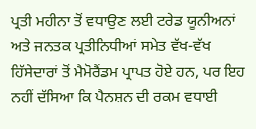ਪ੍ਰਤੀ ਮਹੀਨਾ ਤੋਂ ਵਧਾਉਣ ਲਈ ਟਰੇਡ ਯੂਨੀਅਨਾਂ ਅਤੇ ਜਨਤਕ ਪ੍ਰਤੀਨਿਧੀਆਂ ਸਮੇਤ ਵੱਖ-ਵੱਖ ਹਿੱਸੇਦਾਰਾਂ ਤੋਂ ਮੈਮੋਰੈਂਡਮ ਪ੍ਰਾਪਤ ਹੋਏ ਹਨ, ਪਰ ਇਹ ਨਹੀਂ ਦੱਸਿਆ ਕਿ ਪੈਨਸ਼ਨ ਦੀ ਰਕਮ ਵਧਾਈ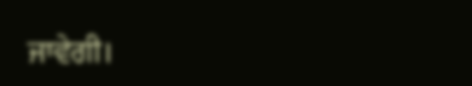ਜਾਵੇਗੀ।